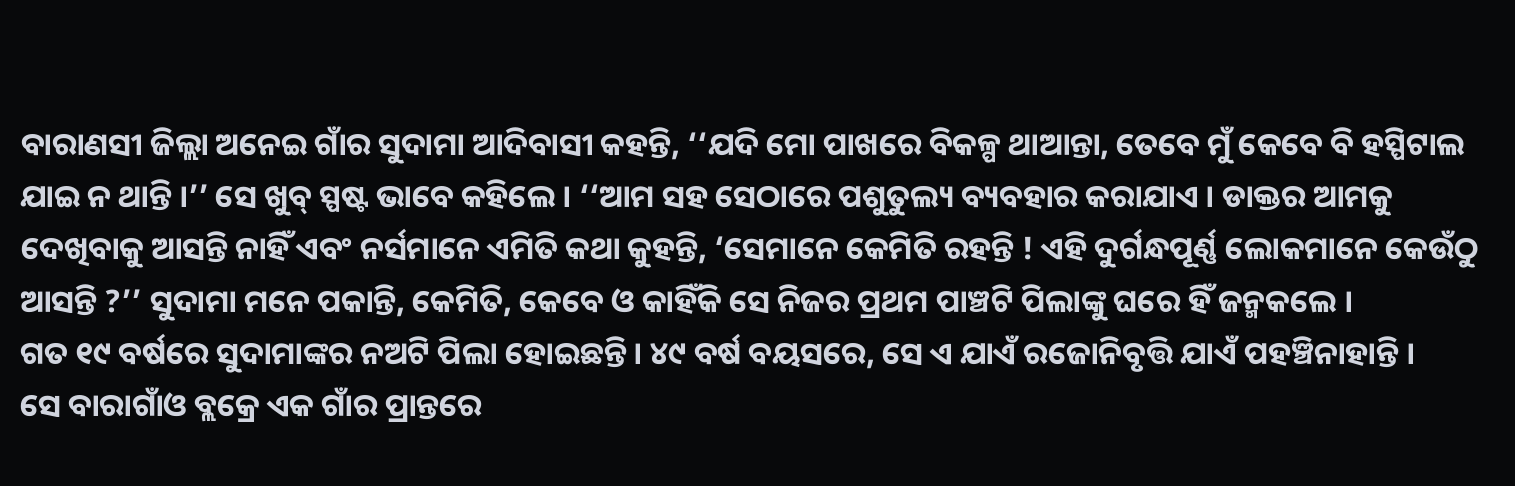ବାରାଣସୀ ଜିଲ୍ଲା ଅନେଇ ଗାଁର ସୁଦାମା ଆଦିବାସୀ କହନ୍ତି, ‘‘ଯଦି ମୋ ପାଖରେ ବିକଳ୍ପ ଥାଆନ୍ତା, ତେବେ ମୁଁ କେବେ ବି ହସ୍ପିଟାଲ ଯାଇ ନ ଥାନ୍ତି ।’’ ସେ ଖୁବ୍ ସ୍ପଷ୍ଟ ଭାବେ କହିଲେ । ‘‘ଆମ ସହ ସେଠାରେ ପଶୁତୁଲ୍ୟ ବ୍ୟବହାର କରାଯାଏ । ଡାକ୍ତର ଆମକୁ ଦେଖିବାକୁ ଆସନ୍ତି ନାହିଁ ଏବଂ ନର୍ସମାନେ ଏମିତି କଥା କୁହନ୍ତି, ‘ସେମାନେ କେମିତି ରହନ୍ତି ! ଏହି ଦୁର୍ଗନ୍ଧପୂର୍ଣ୍ଣ ଲୋକମାନେ କେଉଁଠୁ ଆସନ୍ତି ?’’ ସୁଦାମା ମନେ ପକାନ୍ତି, କେମିତି, କେବେ ଓ କାହିଁକି ସେ ନିଜର ପ୍ରଥମ ପାଞ୍ଚଟି ପିଲାଙ୍କୁ ଘରେ ହିଁ ଜନ୍ମକଲେ ।
ଗତ ୧୯ ବର୍ଷରେ ସୁଦାମାଙ୍କର ନଅଟି ପିଲା ହୋଇଛନ୍ତି । ୪୯ ବର୍ଷ ବୟସରେ, ସେ ଏ ଯାଏଁ ରଜୋନିବୃତ୍ତି ଯାଏଁ ପହଞ୍ଚିନାହାନ୍ତି ।
ସେ ବାରାଗାଁଓ ବ୍ଲକ୍ରେ ଏକ ଗାଁର ପ୍ରାନ୍ତରେ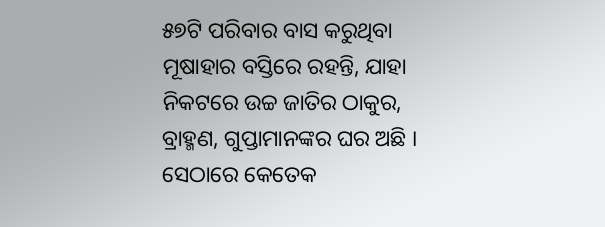୫୭ଟି ପରିବାର ବାସ କରୁଥିବା ମୂଷାହାର ବସ୍ତିରେ ରହନ୍ତି, ଯାହା ନିକଟରେ ଉଚ୍ଚ ଜାତିର ଠାକୁର, ବ୍ରାହ୍ମଣ, ଗୁପ୍ତାମାନଙ୍କର ଘର ଅଛି । ସେଠାରେ କେତେକ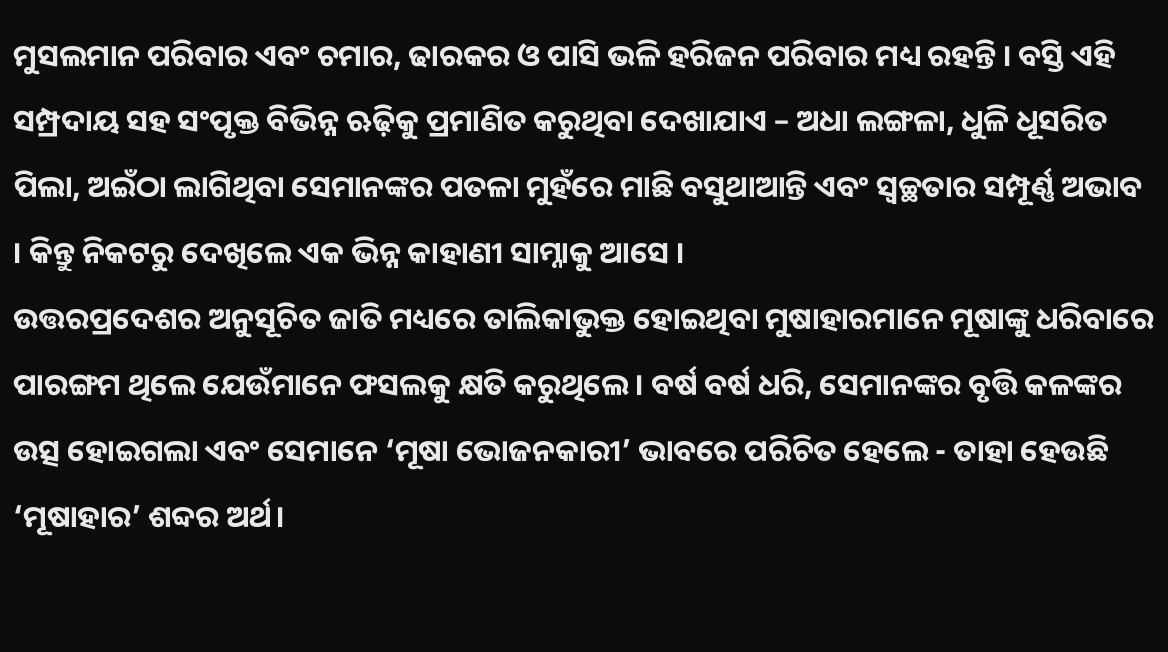ମୁସଲମାନ ପରିବାର ଏବଂ ଚମାର, ଢାରକର ଓ ପାସି ଭଳି ହରିଜନ ପରିବାର ମଧ୍ୟ ରହନ୍ତି । ବସ୍ତି ଏହି ସମ୍ପ୍ରଦାୟ ସହ ସଂପୃକ୍ତ ବିଭିନ୍ନ ଋଢ଼ିକୁ ପ୍ରମାଣିତ କରୁଥିବା ଦେଖାଯାଏ – ଅଧା ଲଙ୍ଗଳା, ଧୁଳି ଧୂସରିତ ପିଲା, ଅଇଁଠା ଲାଗିଥିବା ସେମାନଙ୍କର ପତଳା ମୁହଁରେ ମାଛି ବସୁଥାଆନ୍ତି ଏବଂ ସ୍ୱଚ୍ଛତାର ସମ୍ପୂର୍ଣ୍ଣ ଅଭାବ । କିନ୍ତୁ ନିକଟରୁ ଦେଖିଲେ ଏକ ଭିନ୍ନ କାହାଣୀ ସାମ୍ନାକୁ ଆସେ ।
ଉତ୍ତରପ୍ରଦେଶର ଅନୁସୂଚିତ ଜାତି ମଧ୍ୟରେ ତାଲିକାଭୁକ୍ତ ହୋଇଥିବା ମୁଷାହାରମାନେ ମୂଷାଙ୍କୁ ଧରିବାରେ ପାରଙ୍ଗମ ଥିଲେ ଯେଉଁମାନେ ଫସଲକୁ କ୍ଷତି କରୁଥିଲେ । ବର୍ଷ ବର୍ଷ ଧରି, ସେମାନଙ୍କର ବୃତ୍ତି କଳଙ୍କର ଉତ୍ସ ହୋଇଗଲା ଏବଂ ସେମାନେ ‘ମୂଷା ଭୋଜନକାରୀ’ ଭାବରେ ପରିଚିତ ହେଲେ - ତାହା ହେଉଛି ‘ମୂଷାହାର’ ଶବ୍ଦର ଅର୍ଥ।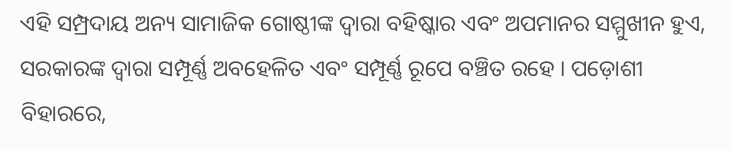ଏହି ସମ୍ପ୍ରଦାୟ ଅନ୍ୟ ସାମାଜିକ ଗୋଷ୍ଠୀଙ୍କ ଦ୍ୱାରା ବହିଷ୍କାର ଏବଂ ଅପମାନର ସମ୍ମୁଖୀନ ହୁଏ, ସରକାରଙ୍କ ଦ୍ୱାରା ସମ୍ପୂର୍ଣ୍ଣ ଅବହେଳିତ ଏବଂ ସମ୍ପୂର୍ଣ୍ଣ ରୂପେ ବଞ୍ଚିତ ରହେ । ପଡ଼ୋଶୀ ବିହାରରେ,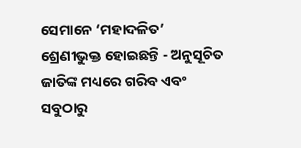ସେମାନେ ‘ମହାଦଳିତ’ ଶ୍ରେଣୀଭୁକ୍ତ ହୋଇଛନ୍ତି - ଅନୁସୂଚିତ ଜାତିଙ୍କ ମଧ୍ୟରେ ଗରିବ ଏବଂ ସବୁଠାରୁ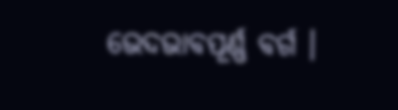ଭେଦଭାବପୂର୍ଣ୍ଣ ବର୍ଗ ।